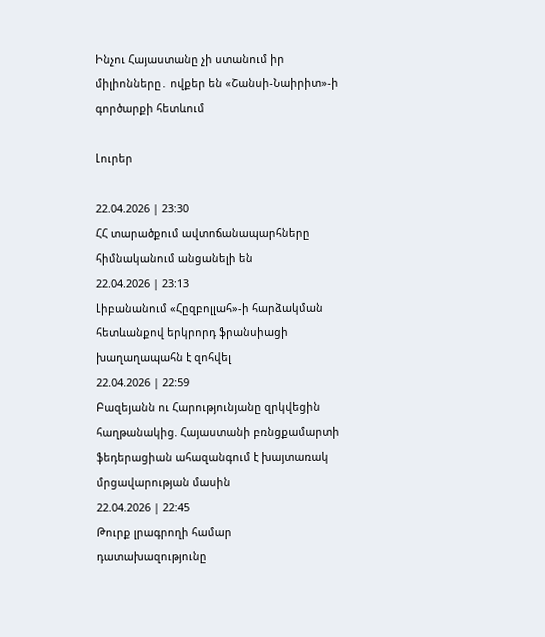Ինչու Հայաստանը չի ստանում իր միլիոնները․ ովքեր են «Շանսի-Նաիրիտ»-ի գործարքի հետևում

Լուրեր

22.04.2026 | 23:30
ՀՀ տարածքում ավտոճանապարհները հիմնականում անցանելի են
22.04.2026 | 23:13
Լիբանանում «Հըզբոլլահ»-ի հարձակման հետևանքով երկրորդ ֆրանսիացի խաղաղապահն է զոհվել
22.04.2026 | 22:59
Բազեյանն ու Հարությունյանը զրկվեցին հաղթանակից. Հայաստանի բռնցքամարտի ֆեդերացիան ահազանգում է խայտառակ մրցավարության մասին
22.04.2026 | 22:45
Թուրք լրագրողի համար դատախազությունը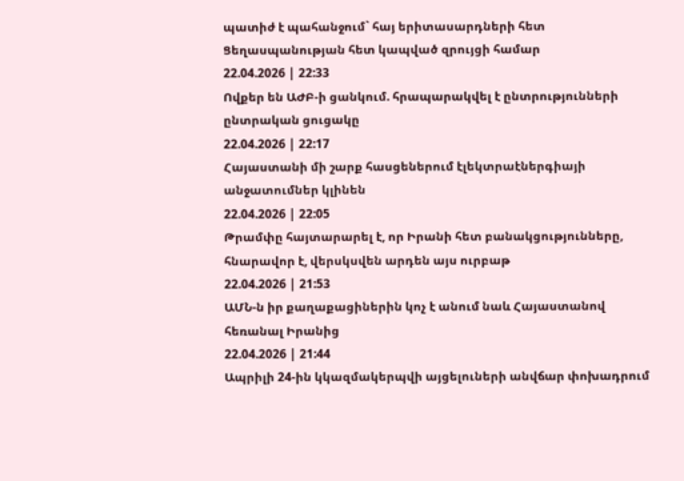պատիժ է պահանջում` հայ երիտասարդների հետ Ցեղասպանության հետ կապված զրույցի համար
22.04.2026 | 22:33
Ովքեր են ԱԺԲ-ի ցանկում. հրապարակվել է ընտրությունների ընտրական ցուցակը
22.04.2026 | 22:17
Հայաստանի մի շարք հասցեներում էլեկտրաէներգիայի անջատումներ կլինեն
22.04.2026 | 22:05
Թրամփը հայտարարել է, որ Իրանի հետ բանակցությունները, հնարավոր է, վերսկսվեն արդեն այս ուրբաթ
22.04.2026 | 21:53
ԱՄՆ-ն իր քաղաքացիներին կոչ է անում նաև Հայաստանով հեռանալ Իրանից
22.04.2026 | 21:44
Ապրիլի 24-ին կկազմակերպվի այցելուների անվճար փոխադրում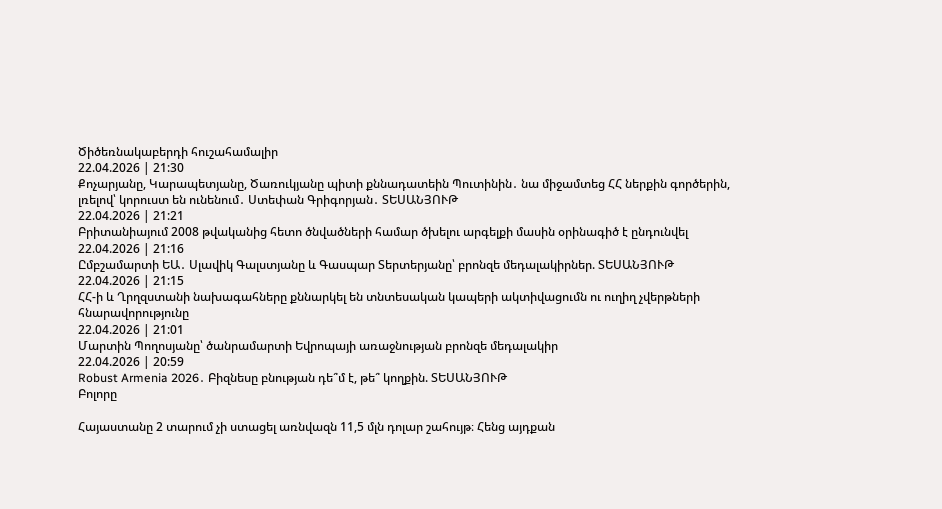Ծիծեռնակաբերդի հուշահամալիր
22.04.2026 | 21:30
Քոչարյանը, Կարապետյանը, Ծառուկյանը պիտի քննադատեին Պուտինին․ նա միջամտեց ՀՀ ներքին գործերին, լռելով՝ կորուստ են ունենում․ Ստեփան Գրիգորյան․ ՏԵՍԱՆՅՈՒԹ
22.04.2026 | 21:21
Բրիտանիայում 2008 թվականից հետո ծնվածների համար ծխելու արգելքի մասին օրինագիծ է ընդունվել
22.04.2026 | 21:16
Ըմբշամարտի ԵԱ․ Սլավիկ Գալստյանը և Գասպար Տերտերյանը՝ բրոնզե մեդալակիրներ. ՏԵՍԱՆՅՈՒԹ
22.04.2026 | 21:15
ՀՀ-ի և Ղրղզստանի նախագահները քննարկել են տնտեսական կապերի ակտիվացումն ու ուղիղ չվերթների հնարավորությունը
22.04.2026 | 21:01
Մարտին Պողոսյանը՝ ծանրամարտի Եվրոպայի առաջնության բրոնզե մեդալակիր
22.04.2026 | 20:59
Robust Armenia 2026․ Բիզնեսը բնության դե՞մ է, թե՞ կողքին. ՏԵՍԱՆՅՈՒԹ
Բոլորը

Հայաստանը 2 տարում չի ստացել առնվազն 11,5 մլն դոլար շահույթ։ Հենց այդքան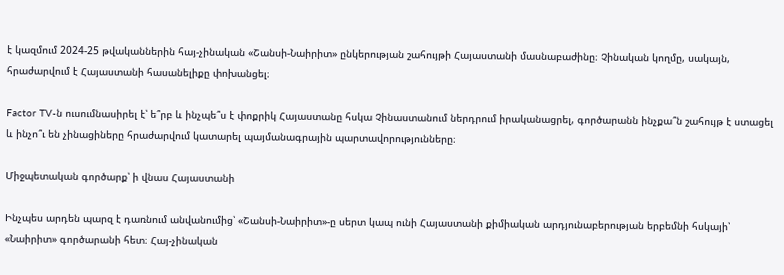է կազմում 2024-25 թվականներին հայ-չինական «Շանսի-Նաիրիտ» ընկերության շահույթի Հայաստանի մասնաբաժինը։ Չինական կողմը, սակայն, հրաժարվում է Հայաստանի հասանելիքը փոխանցել։

Factor TV-ն ուսումնասիրել է՝ ե՞րբ և ինչպե՞ս է փոքրիկ Հայաստանը հսկա Չինաստանում ներդրում իրականացրել, գործարանն ինչքա՞ն շահույթ է ստացել և ինչո՞ւ են չինացիները հրաժարվում կատարել պայմանագրային պարտավորությունները։

Միջպետական գործարք՝ ի վնաս Հայաստանի

Ինչպես արդեն պարզ է դառնում անվանումից՝ «Շանսի-Նաիրիտ»-ը սերտ կապ ունի Հայաստանի քիմիական արդյունաբերության երբեմնի հսկայի՝ «Նաիրիտ» գործարանի հետ։ Հայ-չինական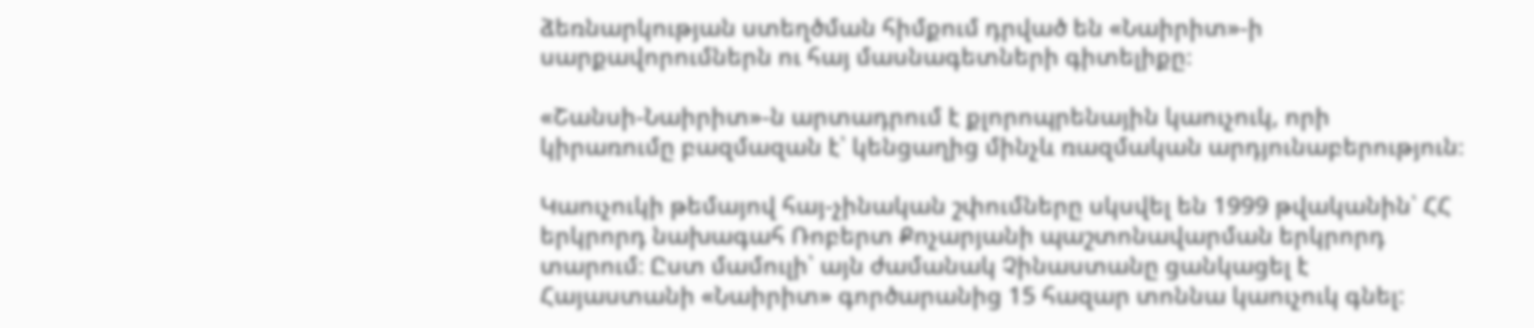ձեռնարկության ստեղծման հիմքում դրված են «Նաիրիտ»-ի սարքավորումներն ու հայ մասնագետների գիտելիքը։

«Շանսի-Նաիրիտ»-ն արտադրում է քլորոպրենային կաուչուկ, որի կիրառումը բազմազան է՝ կենցաղից մինչև ռազմական արդյունաբերություն։

Կաուչուկի թեմայով հայ-չինական շփումները սկսվել են 1999 թվականին՝ ՀՀ երկրորդ նախագահ Ռոբերտ Քոչարյանի պաշտոնավարման երկրորդ տարում։ Ըստ մամուլի՝ այն ժամանակ Չինաստանը ցանկացել է Հայաստանի «Նաիրիտ» գործարանից 15 հազար տոննա կաուչուկ գնել: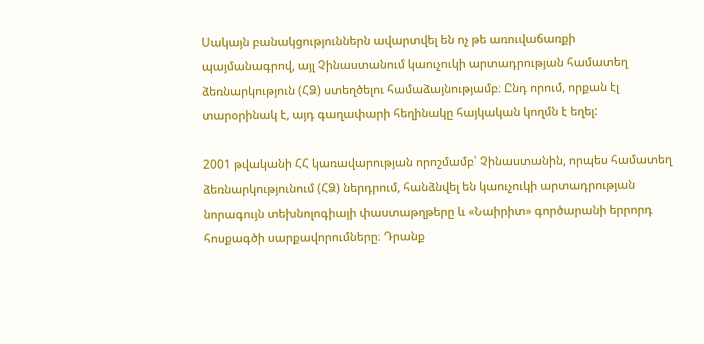Սակայն բանակցություններն ավարտվել են ոչ թե առուվաճառքի պայմանագրով, այլ Չինաստանում կաուչուկի արտադրության համատեղ ձեռնարկություն (ՀՁ) ստեղծելու համաձայնությամբ։ Ընդ որում, որքան էլ տարօրինակ է, այդ գաղափարի հեղինակը հայկական կողմն է եղել:

2001 թվականի ՀՀ կառավարության որոշմամբ՝ Չինաստանին, որպես համատեղ ձեռնարկությունում (ՀՁ) ներդրում, հանձնվել են կաուչուկի արտադրության նորագույն տեխնոլոգիայի փաստաթղթերը և «Նաիրիտ» գործարանի երրորդ հոսքագծի սարքավորումները։ Դրանք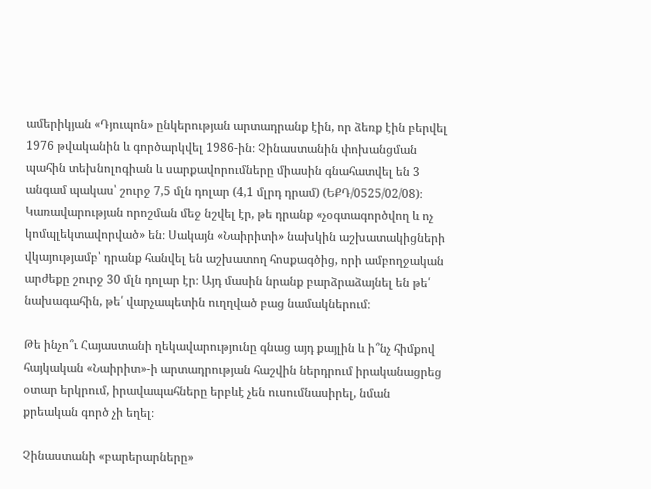ամերիկյան «Դյուպոն» ընկերության արտադրանք էին, որ ձեռք էին բերվել 1976 թվականին և գործարկվել 1986-ին։ Չինաստանին փոխանցման պահին տեխնոլոգիան և սարքավորումները միասին գնահատվել են 3 անգամ պակաս՝ շուրջ 7,5 մլն դոլար (4,1 մլրդ դրամ) (ԵՔԴ/0525/02/08)։ Կառավարության որոշման մեջ նշվել էր, թե դրանք «չօգտագործվող և ոչ կոմպլեկտավորված» են։ Սակայն «Նաիրիտի» նախկին աշխատակիցների վկայությամբ՝ դրանք հանվել են աշխատող հոսքագծից, որի ամբողջական արժեքը շուրջ 30 մլն դոլար էր։ Այդ մասին նրանք բարձրաձայնել են թե՛ նախագահին, թե՛ վարչապետին ուղղված բաց նամակներում։

Թե ինչո՞ւ Հայաստանի ղեկավարությունը գնաց այդ քայլին և ի՞նչ հիմքով հայկական «Նաիրիտ»-ի արտադրության հաշվին ներդրում իրականացրեց օտար երկրում, իրավապահները երբևէ չեն ուսումնասիրել, նման քրեական գործ չի եղել։

Չինաստանի «բարերարները»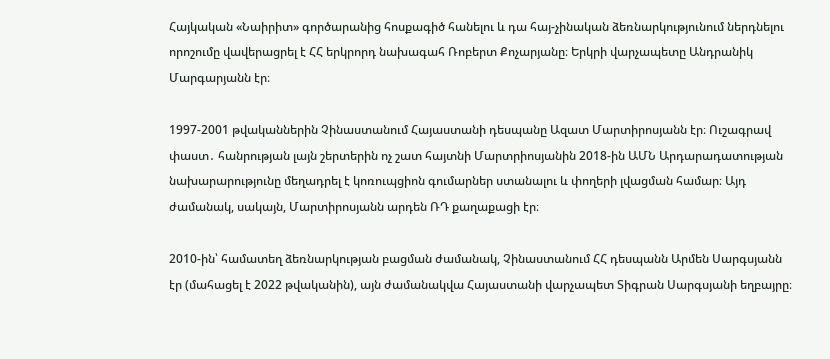Հայկական «Նաիրիտ» գործարանից հոսքագիծ հանելու և դա հայ-չինական ձեռնարկությունում ներդնելու որոշումը վավերացրել է ՀՀ երկրորդ նախագահ Ռոբերտ Քոչարյանը։ Երկրի վարչապետը Անդրանիկ Մարգարյանն էր։

1997-2001 թվականներին Չինաստանում Հայաստանի դեսպանը Ազատ Մարտիրոսյանն էր։ Ուշագրավ  փաստ․ հանրության լայն շերտերին ոչ շատ հայտնի Մարտրիոսյանին 2018-ին ԱՄՆ Արդարադատության նախարարությունը մեղադրել է կոռուպցիոն գումարներ ստանալու և փողերի լվացման համար։ Այդ ժամանակ, սակայն, Մարտիրոսյանն արդեն ՌԴ քաղաքացի էր։

2010-ին՝ համատեղ ձեռնարկության բացման ժամանակ, Չինաստանում ՀՀ դեսպանն Արմեն Սարգսյանն էր (մահացել է 2022 թվականին), այն ժամանակվա Հայաստանի վարչապետ Տիգրան Սարգսյանի եղբայրը։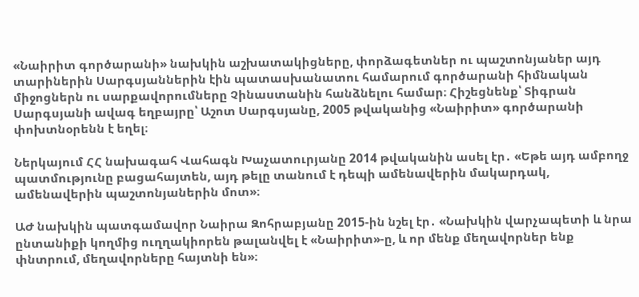«Նաիրիտ գործարանի» նախկին աշխատակիցները, փորձագետներ ու պաշտոնյաներ այդ տարիներին Սարգսյաններին էին պատասխանատու համարում գործարանի հիմնական միջոցներն ու սարքավորումները Չինաստանին հանձնելու համար։ Հիշեցնենք՝ Տիգրան Սարգսյանի ավագ եղբայրը՝ Աշոտ Սարգսյանը, 2005 թվականից «Նաիրիտ» գործարանի փոխտնօրենն է եղել։

Ներկայում ՀՀ նախագահ Վահագն Խաչատուրյանը 2014 թվականին ասել էր․ «Եթե այդ ամբողջ պատմությունը բացահայտեն, այդ թելը տանում է դեպի ամենավերին մակարդակ, ամենավերին պաշտոնյաներին մոտ»։

ԱԺ նախկին պատգամավոր Նաիրա Զոհրաբյանը 2015-ին նշել էր․ «Նախկին վարչապետի և նրա ընտանիքի կողմից ուղղակիորեն թալանվել է «Նաիրիտ»-ը, և որ մենք մեղավորներ ենք փնտրում, մեղավորները հայտնի են»։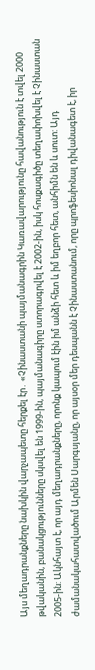Այս մեղադրանքները նախկին վարչապետը հերքել էր․ «Չինաստանի պայմանագրին Կառավարությունը հավանություն է տվել 2000 թվականին, բանակցությունները սկսվել են 1999-ին, պայմանագիրը ստորագրվել է 2002-ին, իսկ հոսքագիծը տեղափոխվել է Չինաստան 2005-ին: Ակնհայտ է, որ այդ մեղադրանքները, որոնք կապում էին իմ անձի հետ և իմ եղբոր հետ, անհիմն են և սուտ: Այդ ժամանակահատվածում Արմեն Սարգսյանը, որ այսօր մեր դեսպանն է Չինաստանում, որը պրոֆեսիոնալ դիվանագետ է, իր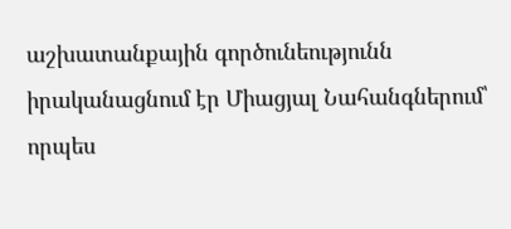աշխատանքային գործունեությունն իրականացնում էր Միացյալ Նահանգներում՝ որպես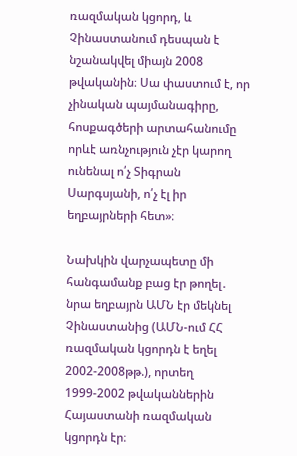ռազմական կցորդ, և Չինաստանում դեսպան է նշանակվել միայն 2008 թվականին։ Սա փաստում է, որ չինական պայմանագիրը, հոսքագծերի արտահանումը որևէ առնչություն չէր կարող ունենալ ո՛չ Տիգրան Սարգսյանի, ո՛չ էլ իր եղբայրների հետ»։

Նախկին վարչապետը մի հանգամանք բաց էր թողել․ նրա եղբայրն ԱՄՆ էր մեկնել Չինաստանից (ԱՄՆ-ում ՀՀ ռազմական կցորդն է եղել 2002-2008թթ.), որտեղ 1999-2002 թվականներին Հայաստանի ռազմական կցորդն էր։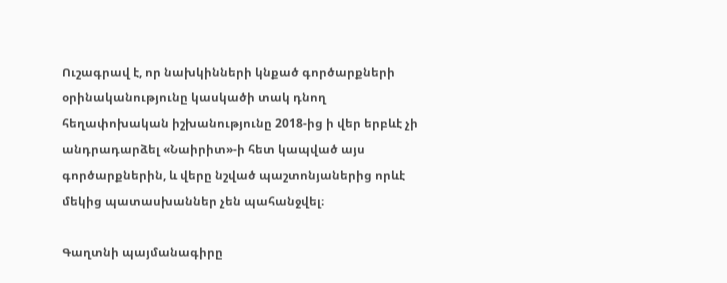Ուշագրավ է, որ նախկինների կնքած գործարքների օրինականությունը կասկածի տակ դնող հեղափոխական իշխանությունը 2018-ից ի վեր երբևէ չի անդրադարձել «Նաիրիտ»-ի հետ կապված այս գործարքներին, և վերը նշված պաշտոնյաներից որևէ մեկից պատասխաններ չեն պահանջվել։

Գաղտնի պայմանագիրը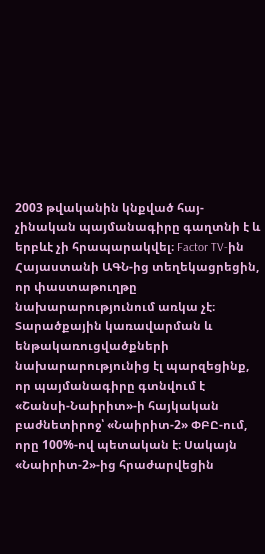2003 թվականին կնքված հայ-չինական պայմանագիրը գաղտնի է և երբևէ չի հրապարակվել։ Factor TV-ին Հայաստանի ԱԳՆ-ից տեղեկացրեցին, որ փաստաթուղթը նախարարությունում առկա չէ։ Տարածքային կառավարման և ենթակառուցվածքների նախարարությունից էլ պարզեցինք, որ պայմանագիրը գտնվում է «Շանսի-Նաիրիտ»-ի հայկական բաժնետիրոջ՝ «Նաիրիտ-2» ՓԲԸ-ում, որը 100%-ով պետական է։ Սակայն «Նաիրիտ-2»-ից հրաժարվեցին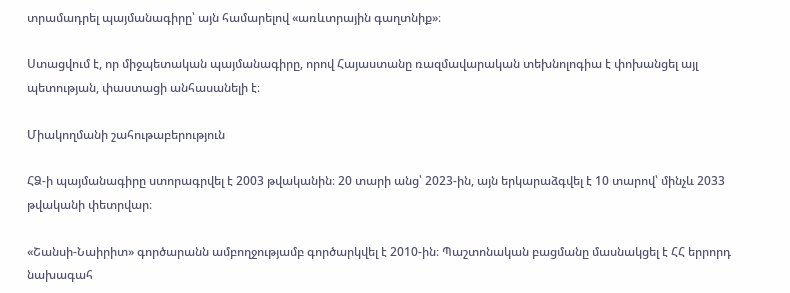տրամադրել պայմանագիրը՝ այն համարելով «առևտրային գաղտնիք»։

Ստացվում է, որ միջպետական պայմանագիրը, որով Հայաստանը ռազմավարական տեխնոլոգիա է փոխանցել այլ պետության, փաստացի անհասանելի է։

Միակողմանի շահութաբերություն

ՀՁ-ի պայմանագիրը ստորագրվել է 2003 թվականին։ 20 տարի անց՝ 2023-ին, այն երկարաձգվել է 10 տարով՝ մինչև 2033 թվականի փետրվար։

«Շանսի-Նաիրիտ» գործարանն ամբողջությամբ գործարկվել է 2010-ին։ Պաշտոնական բացմանը մասնակցել է ՀՀ երրորդ նախագահ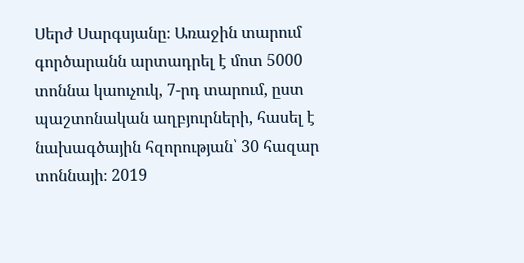Սերժ Սարգսյանը։ Առաջին տարում գործարանն արտադրել է մոտ 5000 տոննա կաուչուկ, 7-րդ տարում, ըստ պաշտոնական աղբյուրների, հասել է նախագծային հզորության՝ 30 հազար տոննայի։ 2019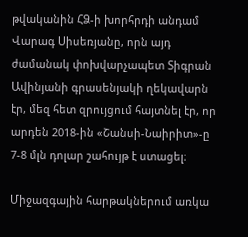թվականին ՀՁ-ի խորհրդի անդամ Վարագ Սիսեռյանը, որն այդ ժամանակ փոխվարչապետ Տիգրան Ավինյանի գրասենյակի ղեկավարն էր, մեզ հետ զրույցում հայտնել էր, որ արդեն 2018-ին «Շանսի-Նաիրիտ»-ը 7-8 մլն դոլար շահույթ է ստացել։

Միջազգային հարթակներում առկա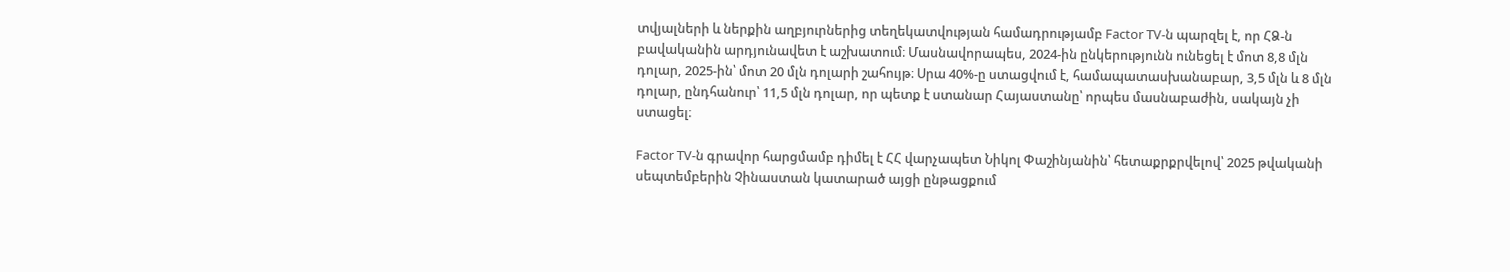տվյալների և ներքին աղբյուրներից տեղեկատվության համադրությամբ Factor TV-ն պարզել է, որ ՀՁ-ն բավականին արդյունավետ է աշխատում։ Մասնավորապես, 2024-ին ընկերությունն ունեցել է մոտ 8,8 մլն դոլար, 2025-ին՝ մոտ 20 մլն դոլարի շահույթ։ Սրա 40%-ը ստացվում է, համապատասխանաբար, 3,5 մլն և 8 մլն դոլար, ընդհանուր՝ 11,5 մլն դոլար, որ պետք է ստանար Հայաստանը՝ որպես մասնաբաժին, սակայն չի ստացել։

Factor TV-ն գրավոր հարցմամբ դիմել է ՀՀ վարչապետ Նիկոլ Փաշինյանին՝ հետաքրքրվելով՝ 2025 թվականի սեպտեմբերին Չինաստան կատարած այցի ընթացքում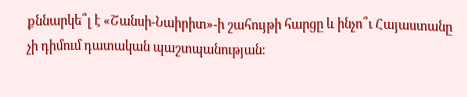քննարկե՞լ է «Շանսի-Նաիրիտ»-ի շահույթի հարցը և ինչո՞ւ Հայաստանը չի դիմում դատական պաշտպանության։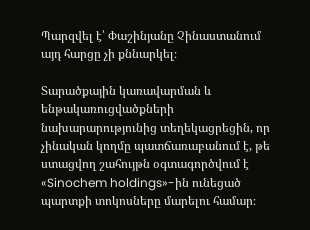Պարզվել է՝ Փաշինյանը Չինաստանում այդ հարցը չի քննարկել։

Տարածքային կառավարման և ենթակառուցվածքների նախարարությունից տեղեկացրեցին, որ չինական կողմը պատճառաբանում է, թե ստացվող շահույթն օգտագործվում է «Sinochem holdings»-ին ունեցած պարտքի տոկոսները մարելու համար։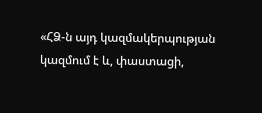«ՀՁ-ն այդ կազմակերպության կազմում է և, փաստացի,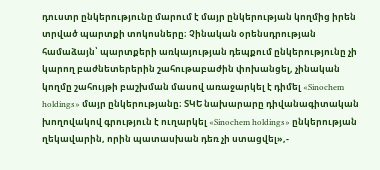դուստր ընկերությունը մարում է մայր ընկերության կողմից իրեն տրված պարտքի տոկոսները։ Չինական օրենսդրության համաձայն՝ պարտքերի առկայության դեպքում ընկերությունը չի կարող բաժնետերերին շահութաբաժին փոխանցել, չինական կողմը շահույթի բաշխման մասով առաջարկել է դիմել «Sinochem holdings» մայր ընկերությանը։ ՏԿԵ նախարարը դիվանագիտական խողովակով գրություն է ուղարկել «Sinochem holdings» ընկերության ղեկավարին, որին պատասխան դեռ չի ստացվել»,-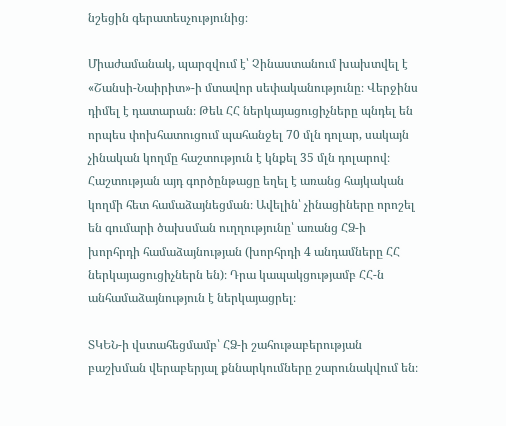նշեցին գերատեսչությունից։

Միաժամանակ, պարզվում է՝ Չինաստանում խախտվել է «Շանսի-Նաիրիտ»-ի մտավոր սեփականությունը։ Վերջինս դիմել է դատարան։ Թեև ՀՀ ներկայացուցիչները պնդել են որպես փոխհատուցում պահանջել 70 մլն դոլար, սակայն չինական կողմը հաշտություն է կնքել 35 մլն դոլարով։ Հաշտության այդ գործընթացը եղել է առանց հայկական կողմի հետ համաձայնեցման։ Ավելին՝ չինացիները որոշել են գումարի ծախսման ուղղությունը՝ առանց ՀՁ-ի խորհրդի համաձայնության (խորհրդի 4 անդամները ՀՀ ներկայացուցիչներն են)։ Դրա կապակցությամբ ՀՀ-ն անհամաձայնություն է ներկայացրել։

ՏԿԵՆ-ի վստահեցմամբ՝ ՀՁ-ի շահութաբերության բաշխման վերաբերյալ քննարկումները շարունակվում են։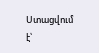Ստացվում է՝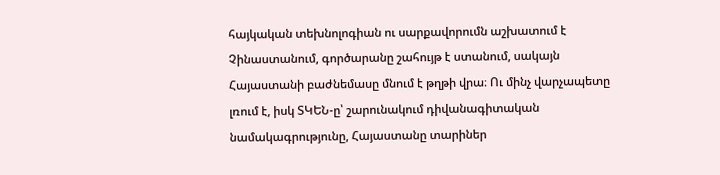հայկական տեխնոլոգիան ու սարքավորումն աշխատում է Չինաստանում, գործարանը շահույթ է ստանում, սակայն Հայաստանի բաժնեմասը մնում է թղթի վրա։ Ու մինչ վարչապետը լռում է, իսկ ՏԿԵՆ-ը՝ շարունակում դիվանագիտական նամակագրությունը, Հայաստանը տարիներ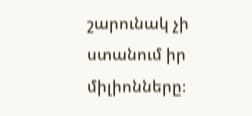շարունակ չի ստանում իր միլիոնները։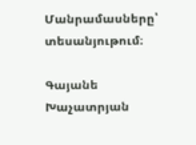Մանրամասները՝ տեսանյութում։

Գայանե Խաչատրյան